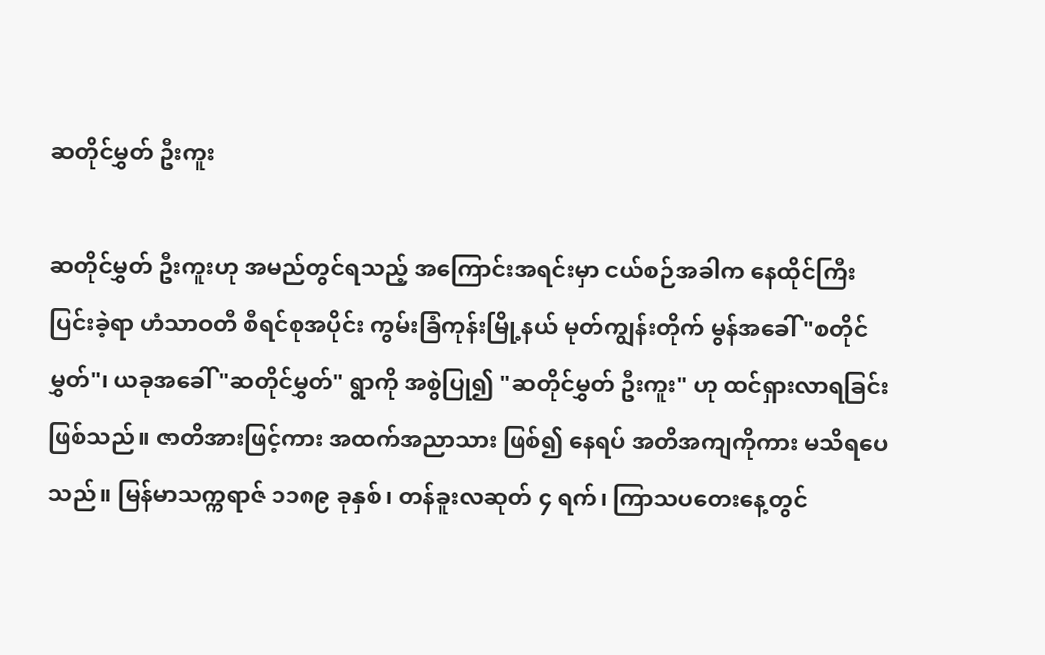ဆတိုင်မွှတ် ဦးကူး

ဆတိုင်မွှတ် ဦးကူးဟု အမည်တွင်ရသည့် အကြောင်းအရင်းမှာ ငယ်စဉ်အခါက နေထိုင်ကြီးပြင်းခဲ့ရာ ဟံသာဝတီ စီရင်စုအပိုင်း ကွမ်းခြံကုန်းမြို့နယ် မုတ်ကျွန်းတိုက် မွန်အခေါ် "စတိုင်မွှတ်"၊ ယခုအခေါ် "ဆတိုင်မွှတ်" ရွာကို အစွဲပြု၍ "ဆတိုင်မွှတ် ဦးကူး" ဟု ထင်ရှားလာရခြင်း ဖြစ်သည်။ ဇာတိအားဖြင့်ကား အထက်အညာသား ဖြစ်၍ နေရပ် အတိအကျကိုကား မသိရပေသည်။ မြန်မာသက္ကရာဇ် ၁၁၈၉ ခုနှစ်၊ တန်ခူးလဆုတ် ၄ ရက်၊ ကြာသပတေးနေ့တွင်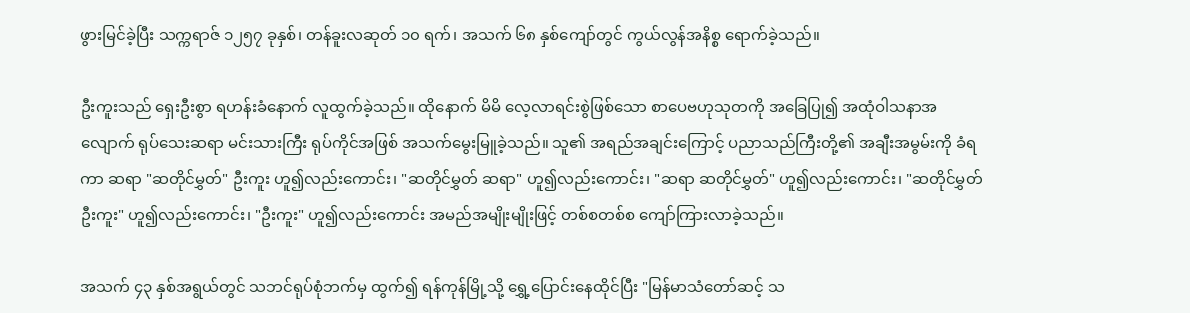ဖွားမြင်ခဲ့ပြီး သက္ကရာဇ် ၁၂၅၇ ခုနှစ်၊ တန်ခူးလဆုတ် ၁၀ ရက်၊ အသက် ၆၈ နှစ်ကျော်တွင် ကွယ်လွန်အနိစ္စ ရောက်ခဲ့သည်။

ဦးကူးသည် ရှေးဦးစွာ ရဟန်းခံနောက် လူထွက်ခဲ့သည်။ ထိုနောက် မိမိ လေ့လာရင်းစွဲဖြစ်သော စာပေဗဟုသုတကို အခြေပြု၍ အထုံဝါသနာအလျောက် ရုပ်သေးဆရာ မင်းသားကြီး ရုပ်ကိုင်အဖြစ် အသက်မွေးမြူခဲ့သည်။ သူ၏ အရည်အချင်းကြောင့် ပညာသည်ကြီးတို့၏ အချီးအမွမ်းကို ခံရကာ ဆရာ "ဆတိုင်မွှတ်" ဦးကူး ဟူ၍လည်းကောင်း၊ "ဆတိုင်မွှတ် ဆရာ" ဟူ၍လည်းကောင်း၊ "ဆရာ ဆတိုင်မွှတ်" ဟူ၍လည်းကောင်း၊ "ဆတိုင်မွှတ် ဦးကူး" ဟူ၍လည်းကောင်း၊ "ဦးကူး" ဟူ၍လည်းကောင်း အမည်အမျိုးမျိုးဖြင့် တစ်စတစ်စ ကျော်ကြားလာခဲ့သည်။

အသက် ၄၃ နှစ်အရွယ်တွင် သဘင်ရုပ်စုံဘက်မှ ထွက်၍ ရန်ကုန်မြို့သို့ ရွှေ့ပြောင်းနေထိုင်ပြီး "မြန်မာသံတော်ဆင့် သ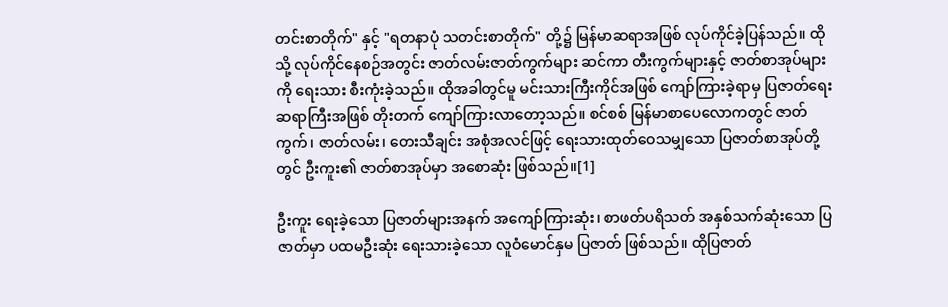တင်းစာတိုက်" နှင့် "ရတနာပုံ သတင်းစာတိုက်" တို့၌ မြန်မာဆရာအဖြစ် လုပ်ကိုင်ခဲ့ပြန်သည်။ ထိုသို့ လုပ်ကိုင်နေစဉ်အတွင်း ဇာတ်လမ်းဇာတ်ကွက်များ ဆင်ကာ တီးကွက်များနှင့် ဇာတ်စာအုပ်များကို ရေးသား စီးကုံးခဲ့သည်။ ထိုအခါတွင်မူ မင်းသားကြီးကိုင်အဖြစ် ကျော်ကြားခဲ့ရာမှ ပြဇာတ်ရေးဆရာကြီးအဖြစ် တိုးတက် ကျော်ကြားလာတော့သည်။ စင်စစ် မြန်မာစာပေလောကတွင် ဇာတ်ကွက်၊ ဇာတ်လမ်း၊ တေးသီချင်း အစုံအလင်ဖြင့် ရေးသားထုတ်ဝေသမျှသော ပြဇာတ်စာအုပ်တို့တွင် ဦးကူး၏ ဇာတ်စာအုပ်မှာ အစောဆုံး ဖြစ်သည်။[1]

ဦးကူး ရေးခဲ့သော ပြဇာတ်များအနက် အကျော်ကြားဆုံး၊ စာဖတ်ပရိသတ် အနှစ်သက်ဆုံးသော ပြဇာတ်မှာ ပထမဦးဆုံး ရေးသားခဲ့သော လူဝံမောင်နှမ ပြဇာတ် ဖြစ်သည်။ ထိုပြဇာတ်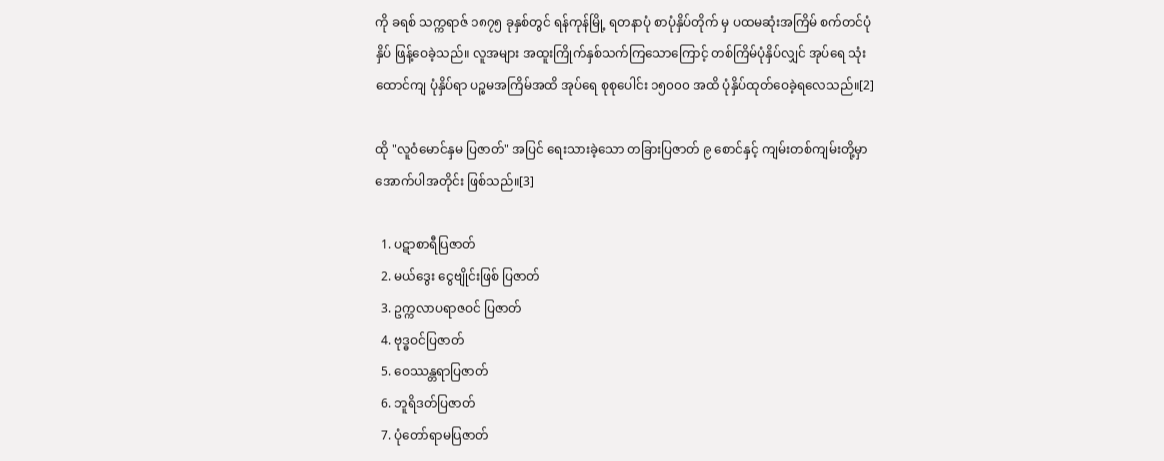ကို ခရစ် သက္ကရာဇ် ၁၈၇၅ ခုနှစ်တွင် ရန်ကုန်မြို့ ရတနာပုံ စာပုံနှိပ်တိုက် မှ ပထမဆုံးအကြိမ် စက်တင်ပုံနှိပ် ဖြန့်ဝေခဲ့သည်။ လူအများ အထူးကြိုက်နှစ်သက်ကြသောကြောင့် တစ်ကြိမ်ပုံနှိပ်လျှင် အုပ်ရေ သုံးထောင်ကျ ပုံနှိပ်ရာ ပဉ္စမအကြိမ်အထိ အုပ်ရေ စုစုပေါင်း ၁၅၀၀၀ အထိ ပုံနှိပ်ထုတ်ဝေခဲ့ရလေသည်။[2]

ထို "လူဝံမောင်နှမ ပြဇာတ်" အပြင် ရေးသားခဲ့သော တခြားပြဇာတ် ၉ စောင်နှင့် ကျမ်းတစ်ကျမ်းတို့မှာ အောက်ပါအတိုင်း ဖြစ်သည်။[3]

  1. ပဋာစာရီပြဇာတ်
  2. မယ်ဒွေး ငွေဗျိုင်းဖြစ် ပြဇာတ်
  3. ဥက္ကလာပရာဇဝင် ပြဇာတ်
  4. ဗုဒ္ဓဝင်ပြဇာတ်
  5. ဝေဿန္တရာပြဇာတ်
  6. ဘူရိဒတ်ပြဇာတ်
  7. ပုံတော်ရာမပြဇာတ်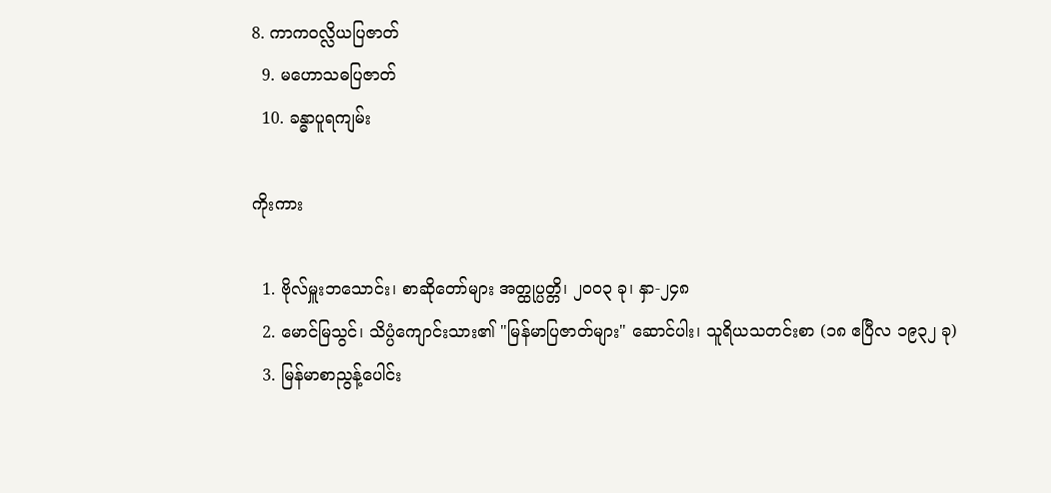8. ကာကဝလ္လိယပြဇာတ်
  9. မဟောသဓပြဇာတ်
  10. ခန္ဓာပူရကျမ်း

ကိုးကား

  1. ဗိုလ်မှူးဘသောင်း၊ စာဆိုတော်များ အတ္ထုပ္ပတ္တိ၊ ၂၀၀၃ ခု၊ နှာ-၂၄၈
  2. မောင်မြသွင်၊ သိပ္ပံကျောင်းသား၏ "မြန်မာပြဇာတ်များ" ဆောင်ပါး၊ သူရိယသတင်းစာ (၁၈ ဧပြီလ ၁၉၃၂ ခု)
  3. မြန်မာစာညွန့်ပေါင်း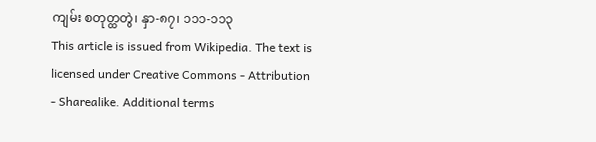ကျမ်း စတုတ္ထတွဲ၊ နှာ-၈၇၊ ၁၁၁-၁၁၃
This article is issued from Wikipedia. The text is licensed under Creative Commons - Attribution - Sharealike. Additional terms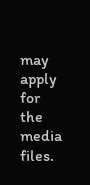may apply for the media files.